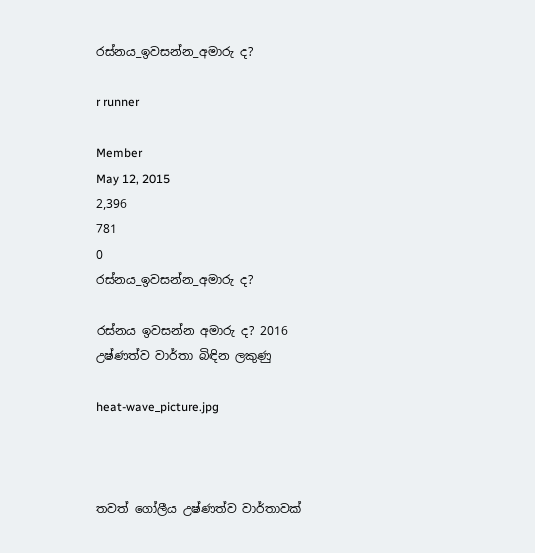රස්නය_ඉවසන්න_අමාරු ද?

r runner

Member
May 12, 2015
2,396
781
0
රස්නය_ඉවසන්න_අමාරු ද?

රස්නය ඉවසන්න අමාරු ද? 2016 උෂ්ණත්ව වාර්තා බිඳින ලකුණු

heat-wave_picture.jpg



තවත් ගෝලීය උෂ්ණත්ව වාර්තාවක්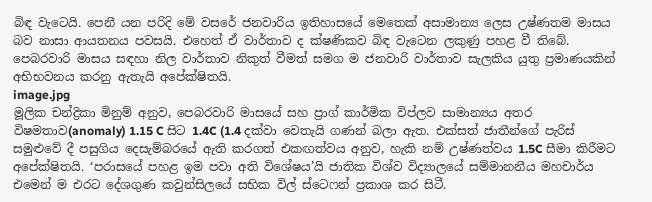බිඳ වැටෙයි. පෙනී යන පරිදි මේ වසරේ ජනවාරිය ඉතිහාසයේ මෙතෙක් අසාමාන්‍ය ලෙස උෂ්ණතම මාසය බව නාසා ආයතනය පවසයි. එහෙත් ඒ වාර්තාව ද ක්ෂණිකව බිඳ වැටෙන ලකුණු පහළ වී තිබේ. පෙබරවාරි මාසය සඳහා නිල වාර්තාව නිකුත් වීමත් සමග ම ජනවාරි වාර්තාව සැලකිය යුතු ප්‍රමාණයකින් අභිභවනය කරනු ඇතැයි අපේක්ෂිතයි.
image.jpg
මූලික චන්ද්‍රිකා මිනුම් අනුව, පෙබරවාරි මාසයේ සහ ප්‍රාග් කාර්මික විප්ලව සාමාන්‍යය අතර විෂමතාව(anomaly) 1.15 C සිට 1.4C (1.4 දක්වා වෙතැයි ගණන් බලා ඇත. එක්සත් ජාතීන්ගේ පැරිස් සමුළුවේ දී පසුගිය දෙසැම්බරයේ ඇති කරගත් එකඟත්වය අනුව, හැකි නම් උෂ්ණත්වය 1.5C සීමා කිරීමට අපේක්ෂිතයි. ‘පරාසයේ පහළ ඉම පවා අති විශේෂය’යි ජාතික විශ්ව විද්‍යාලයේ සම්මානනීය මහචාර්ය එමෙන් ම එරට දේශගුණ කවුන්සිලයේ සභික විල් ස්ටෙෆන් ප්‍රකාශ කර සිටී.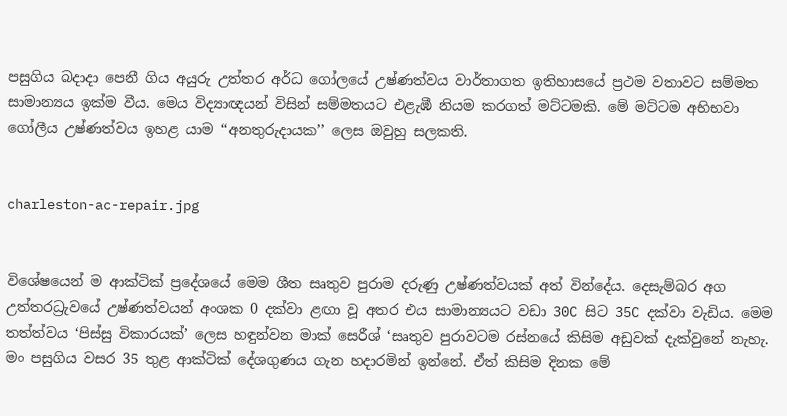පසුගිය බදාදා පෙනී ගිය අයුරු උත්තර අර්ධ ගෝලයේ උෂ්ණත්වය වාර්තාගත ඉතිහාසයේ ප්‍රථම වතාවට සම්මත සාමාන්‍යය ඉක්ම වීය. මෙය විද්‍යාඥයන් විසින් සම්මතයට එළැඹී නියම කරගත් මට්ටමකි. මේ මට්ටම අභිභවා ගෝලීය උෂ්ණත්වය ඉහළ යාම ‘‘අනතුරුදායක’’ ලෙස ඔවුහු සලකති.


charleston-ac-repair.jpg


විශේෂයෙන් ම ආක්ටික් ප්‍රදේශයේ මෙම ශීත සෘතුව පුරාම දරුණු උෂ්ණත්වයක් අත් වින්දේය. දෙසැම්බර අග උත්තරධ්‍රැවයේ උෂ්ණත්වයන් අංශක 0 දක්වා ළඟා වූ අතර එය සාමාන්‍යයට වඩා 30C සිට 35C දක්වා වැඩිය. මෙම තත්ත්වය ‘පිස්සු විකාරයක්’ ලෙස හඳුන්වන මාක් සෙරීශ් ‘සෘතුව පුරාවටම රස්නයේ කිසිම අඩුවක් දැක්වුනේ නැහැ. මං පසුගිය වසර 35 තුළ ආක්ටික් දේශගුණය ගැන හදාරමින් ඉන්නේ. ඒත් කිසිම දිනක මේ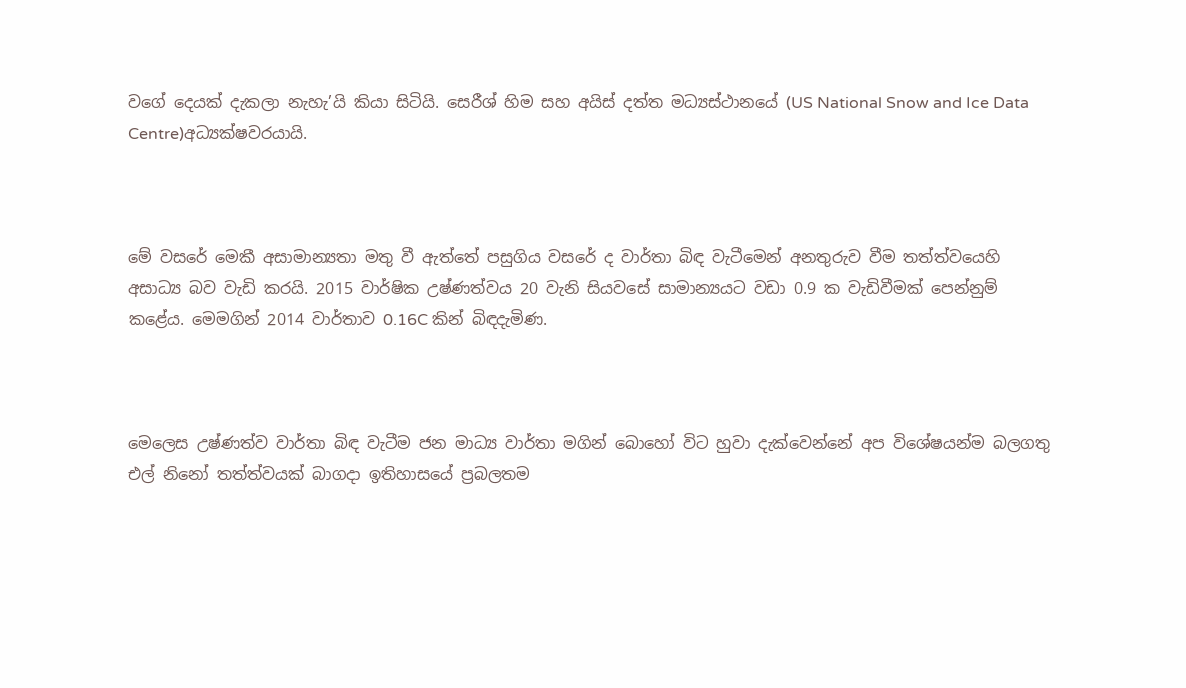වගේ දෙයක් දැකලා නැහැ’යි කියා සිටියි. සෙරීශ් හිම සහ අයිස් දත්ත මධ්‍යස්ථානයේ (US National Snow and Ice Data Centre)අධ්‍යක්ෂවරයායි.



මේ වසරේ මෙකී අසාමාන්‍යතා මතු වී ඇත්තේ පසුගිය වසරේ ද වාර්තා බිඳ වැටීමෙන් අනතුරුව වීම තත්ත්වයෙහි අසාධ්‍ය බව වැඩි කරයි. 2015 වාර්ෂික උෂ්ණත්වය 20 වැනි සියවසේ සාමාන්‍යයට වඩා 0.9 ක වැඩිවීමක් පෙන්නුම් කළේය. මෙමගින් 2014 වාර්තාව 0.16C කින් බිඳදැමිණ.



මෙලෙස උෂ්ණත්ව වාර්තා බිඳ වැටීම ජන මාධ්‍ය වාර්තා මගින් බොහෝ විට හුවා දැක්වෙන්නේ අප විශේෂයන්ම බලගතු එල් නිනෝ තත්ත්වයක් බාගදා ඉතිහාසයේ ප්‍රබලතම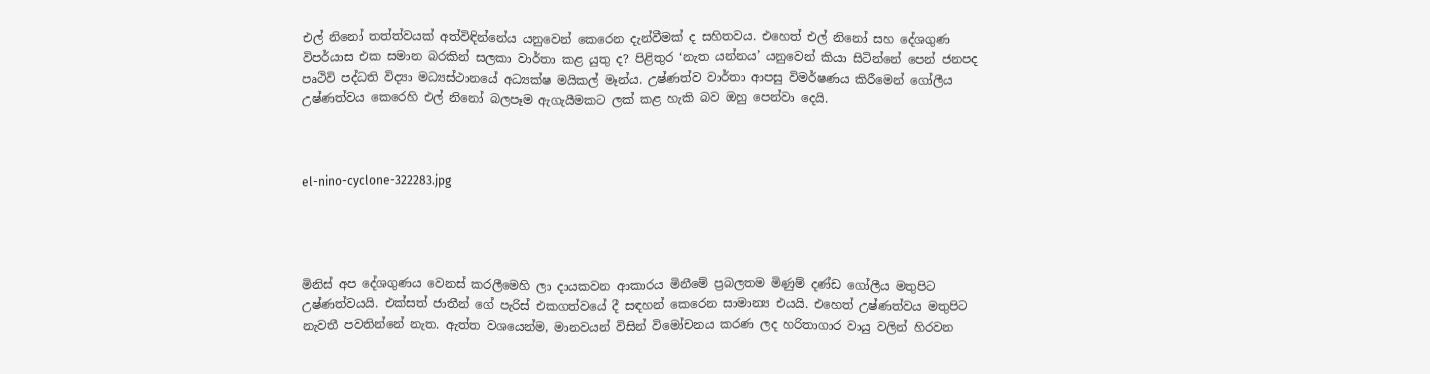එල් නිනෝ තත්ත්වයක් අත්විඳින්නේය යනුවෙන් කෙරෙන දැන්වීමක් ද සහිතවය. එහෙත් එල් නිනෝ සහ දේශගුණ විපර්යාස එක සමාන බරකින් සලකා වාර්තා කළ යුතු ද? පිළිතුර ‘නැත යන්නය’ යනුවෙන් කියා සිටින්නේ පෙන් ජනපද පෘථිවි පද්ධති විද්‍යා මධ්‍යස්ථානයේ අධ්‍යක්ෂ මයිකල් මෑන්ය. උෂ්ණත්ව වාර්තා ආපසු විමර්ෂණය කිරීමෙන් ගෝලීය උෂ්ණත්වය කෙරෙහි එල් නිනෝ බලපෑම ඇගැයීමකට ලක් කළ හැකි බව ඔහු පෙන්වා දෙයි.



el-nino-cyclone-322283.jpg




මිනිස් අප දේශගුණය වෙනස් කරලීමෙහි ලා දායකවන ආකාරය මිනීමේ ප්‍රබලතම මිණුම් දණ්ඩ ගෝලීය මතුපිට උෂ්ණත්වයයි. එක්සත් ජාතීන් ගේ පැරිස් එකගත්වයේ දී සඳහන් කෙරෙන සාමාන්‍ය එයයි. එහෙත් උෂ්ණත්වය මතුපිට නැවතී පවතින්නේ නැත. ඇත්ත වශයෙන්ම, මානවයන් විසින් විමෝචනය කරණ ලද හරිතාගාර වායු වලින් හිරවන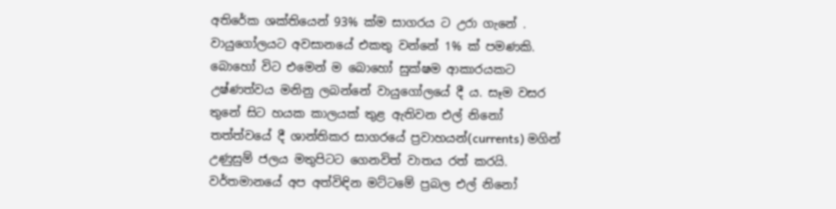අතිරේක ශක්තියෙන් 93% ක්ම සාගරය ට උරා ගැනේ . වායුගෝලයට අවසානයේ එකතු වන්නේ 1% ක් පමණකි. බොහෝ විට එමෙන් ම බොහෝ සුක්ෂම ආකාරයකට උෂ්ණත්වය මනිනු ලබන්නේ වායුගෝලයේ දී ය. සෑම වසර තුනේ සිට හයක කාලයක් තුළ ඇතිවන එල් නිනෝ තත්ත්වයේ දී ශාන්තිකර සාගරයේ ප්‍රවාහයන්(currents) මගින් උණුසුම් ජලය මතුපිටට ගෙනවිත් වාතය රත් කරයි. වර්තමානයේ අප අත්විඳින මට්ටමේ ප්‍රබල එල් නිනෝ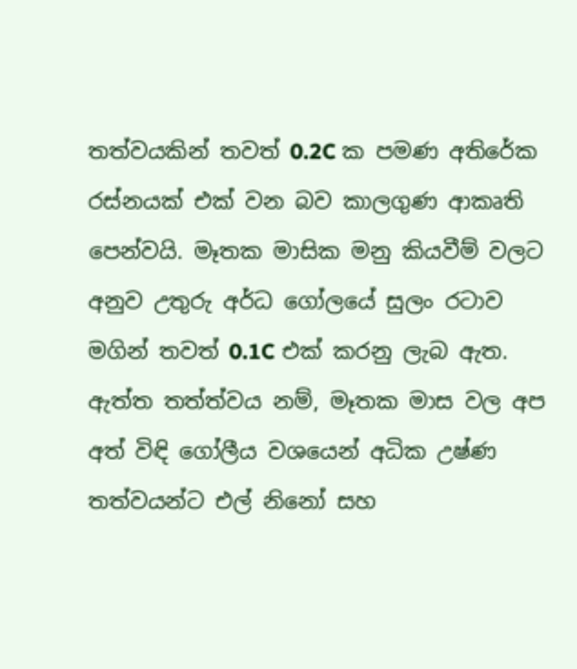තත්වයකින් තවත් 0.2C ක පමණ අතිරේක රස්නයක් එක් වන බව කාලගුණ ආකෘති පෙන්වයි. මෑතක මාසික මනු කියවීම් වලට අනුව උතුරු අර්ධ ගෝලයේ සුලං රටාව මගින් තවත් 0.1C එක් කරනු ලැබ ඇත. ඇත්ත තත්ත්වය නම්, මෑතක මාස වල අප අත් විඳි ගෝලීය වශයෙන් අධික උෂ්ණ තත්වයන්ට එල් නිනෝ සහ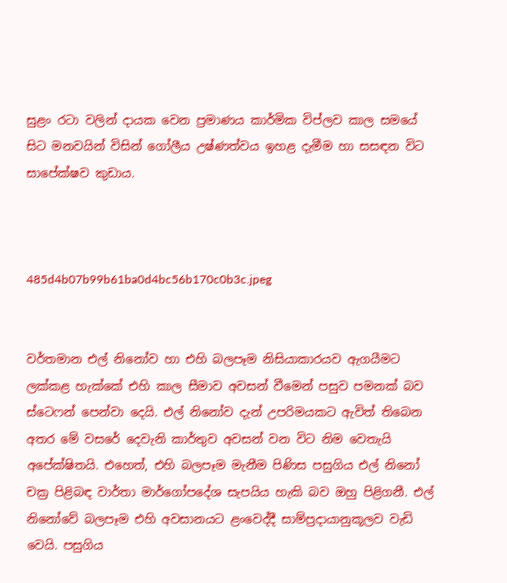සුළං රටා වලින් දායක වෙන ප්‍රමාණය කාර්මික විප්ලව කාල සමයේ සිට මනවයින් විසින් ගෝලීය උෂ්ණත්වය ඉහළ දැමීම හා සසඳන විට සාපේක්ෂව කුඩාය.



485d4b07b99b61ba0d4bc56b170c0b3c.jpeg


වර්තමාන එල් නිනෝව හා එහි බලපෑම නිසියාකාරයව ඇගයීමට ලක්කළ හැක්කේ එහි කාල සීමාව අවසන් වීමෙන් පසුව පමනක් බව ස්ටෙෆන් පෙන්වා දෙයි. එල් නිනෝව දැන් උපරිමයකට ඇවිත් තිබෙන අතර මේ වසරේ දෙවැනි කාර්තුව අවසන් වන විට නිම වෙතැයි අපේක්ෂිතයි. එහෙත්, එහි බලපෑම මැනීම පිණිස පසුගිය එල් නිනෝ චක්‍ර පිළිබඳ වාර්තා මාර්ගෝපදේශ සැපයිය හැකි බව ඔහු පිළිගනී. එල් නිනෝවේ බලපෑම එහි අවසානයට ළංවෙද්දී සාම්ප්‍රදායානුකූලව වැඩි වෙයි. පසුගිය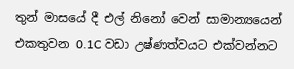තුන් මාසයේ දී එල් නිනෝ වෙන් සාමාන්‍යයෙන් එකතුවන 0.1C වඩා උෂ්ණත්වයට එක්වන්නට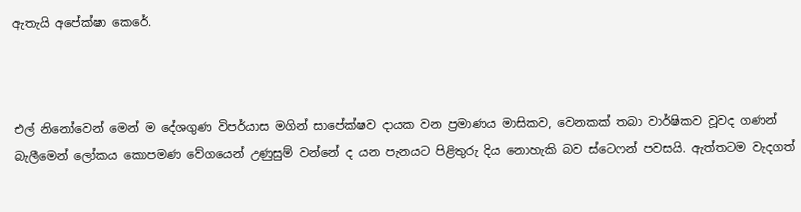ඇතැයි අපේක්ෂා කෙරේ.



එල් නිනෝවෙන් මෙන් ම දේශගුණ විපර්යාස මගින් සාපේක්ෂව දායක වන ප්‍රමාණය මාසිකව, වෙනකක් තබා වාර්ෂිකව වූවද ගණන් බැලීමෙන් ලෝකය කොපමණ වේගයෙන් උණුසුම් වන්නේ ද යන පැනයට පිළිතුරු දිය නොහැකි බව ස්ටෙෆන් පවසයි. ඇත්තටම වැදගත්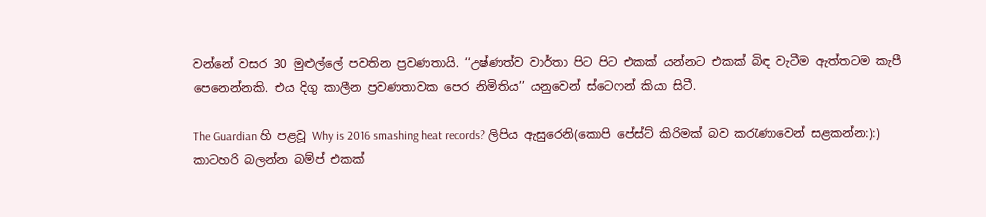වන්නේ වසර 30 මුළුල්ලේ පවතින ප්‍රවණතායි. ‘‘උෂ්ණත්ව වාර්තා පිට පිට එකක් යන්නට එකක් බිඳ වැටීම ඇත්තටම කැපී පෙනෙන්නකි. එය දිගු කාලීන ප්‍රවණතාවක පෙර නිමිතිය’’ යනුවෙන් ස්ටෙෆන් කියා සිටී.

The Guardian හි පළවූ Why is 2016 smashing heat records? ලිපිය ඇසුරෙනි(කොපි පේස්ට් කිරිමක් බව කරැණාවෙන් සළකන්න:):) කාටහරි බලන්න බම්ප් එකක්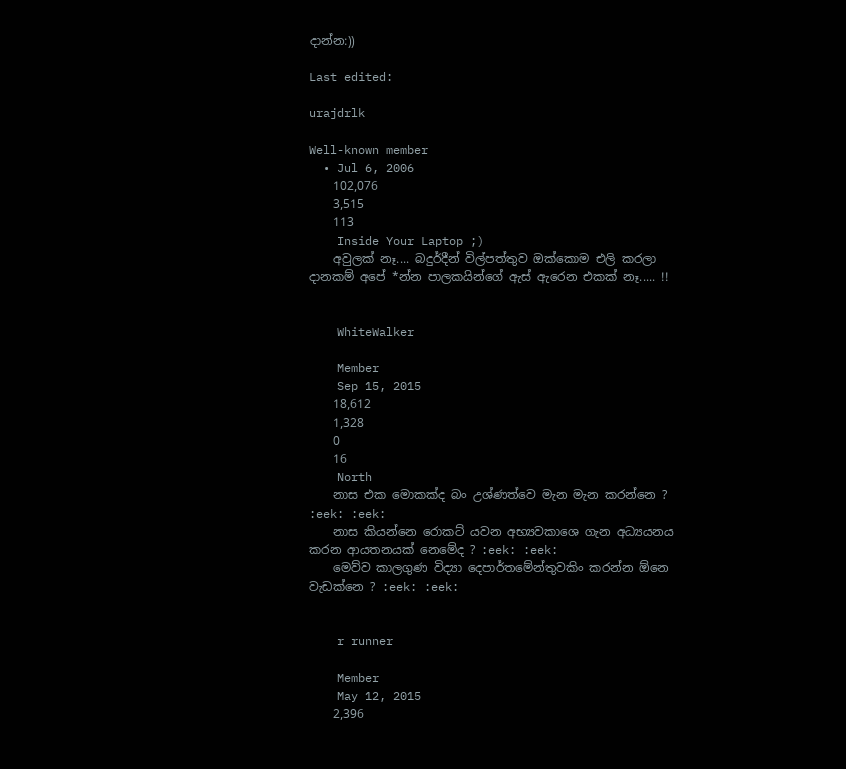දාන්න:))

Last edited:

urajdrlk

Well-known member
  • Jul 6, 2006
    102,076
    3,515
    113
    Inside Your Laptop ;)
    අවුලක් නෑ.... බදුර්දීන් විල්පත්තුව ඔක්කොම එලි කරලා දානකම් අපේ *න්න පාලකයින්ගේ ඇස් ඇරෙන එකක් නෑ..... !!


    WhiteWalker

    Member
    Sep 15, 2015
    18,612
    1,328
    0
    16
    North
    නාස එක මොකක්ද බං උශ්ණත්වෙ මැන මැන කරන්නෙ ? :eek: :eek:
    නාස කියන්නෙ රොකට් යවන අභ්‍යවකාශෙ ගැන අධ්‍යයනය කරන ආයතනයක් නෙමේද ? :eek: :eek:
    මෙව්ව කාලගුණ විද්‍යා දෙපාර්තමේන්තුවකිං කරන්න ඕනෙ වැඩක්නෙ ? :eek: :eek:


    r runner

    Member
    May 12, 2015
    2,396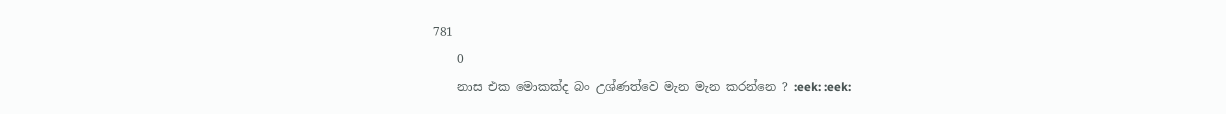781
    0
    නාස එක මොකක්ද බං උශ්ණත්වෙ මැන මැන කරන්නෙ ? :eek: :eek: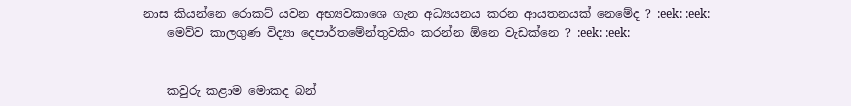නාස කියන්නෙ රොකට් යවන අභ්‍යවකාශෙ ගැන අධ්‍යයනය කරන ආයතනයක් නෙමේද ? :eek: :eek:
    මෙව්ව කාලගුණ විද්‍යා දෙපාර්තමේන්තුවකිං කරන්න ඕනෙ වැඩක්නෙ ? :eek: :eek:


    කවුරු කළාම මොකද බන්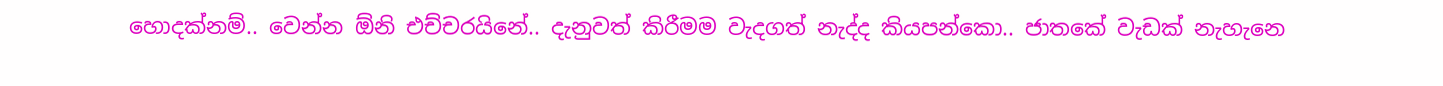හොදක්නම්.. වෙන්න ඕනි එච්චරයිනේ.. දැනුවත් කිරීමම වැදගත් නැද්ද කියපන්කො.. ජාතකේ වැඩක් නැහැනෙ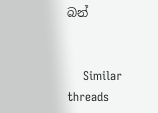බන්


    Similar threads